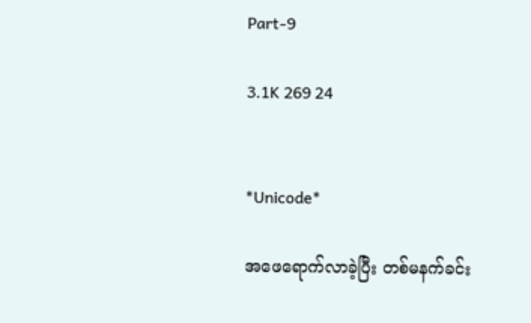Part-9

3.1K 269 24


*Unicode*

အဖေရောက်လာခဲ့ပြီး တစ်မနက်ခင်း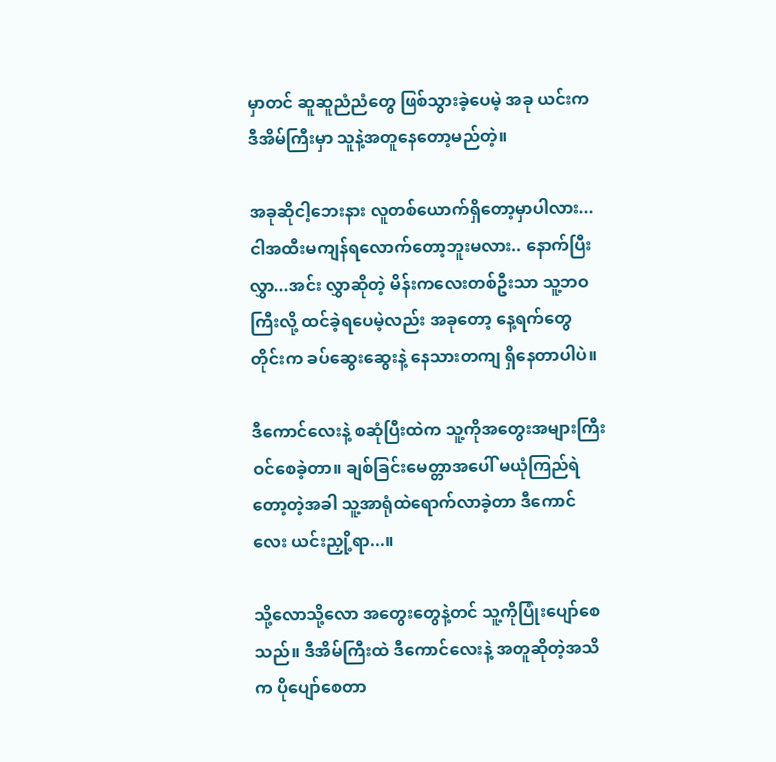မှာတင် ဆူဆူညံညံတွေ ဖြစ်သွားခဲ့ပေမဲ့ အခု ယင်းက ဒီအိမ်ကြီးမှာ သူနဲ့အတူနေတော့မည်တဲ့။

အခုဆိုငါ့ဘေးနား လူတစ်ယောက်ရှိတော့မှာပါလား...ငါအထီးမကျန်ရလောက်တော့ဘူးမလား.. နောက်ပြီး လွှာ...အင်း လွှာဆိုတဲ့ မိန်းကလေးတစ်ဦးသာ သူ့ဘဝကြီးလို့ ထင်ခဲ့ရပေမဲ့လည်း အခုတော့ နေ့ရက်တွေတိုင်းက ခပ်ဆွေးဆွေးနဲ့ နေသားတကျ ရှိနေတာပါပဲ။

ဒီကောင်လေးနဲ့ စဆုံပြီးထဲက သူ့ကိုအတွေးအများကြီး ဝင်စေခဲ့တာ။ ချစ်ခြင်းမေတ္တာအ‌‌ပေါ် မယုံကြည်ရဲတော့တဲ့အခါ သူ့အာရုံထဲရောက်လာခဲ့တာ ဒီကောင်လေး ယင်းညှို့ရာ...။

သို့‌လောသို့လော အတွေးတွေနဲ့တင် သူ့ကိုပြုံးပျော်စေသည်။ ဒီအိမ်ကြီးထဲ ဒီကောင်လေးနဲ့ အတူဆိုတဲ့အသိက ပိုပျော်စေတာ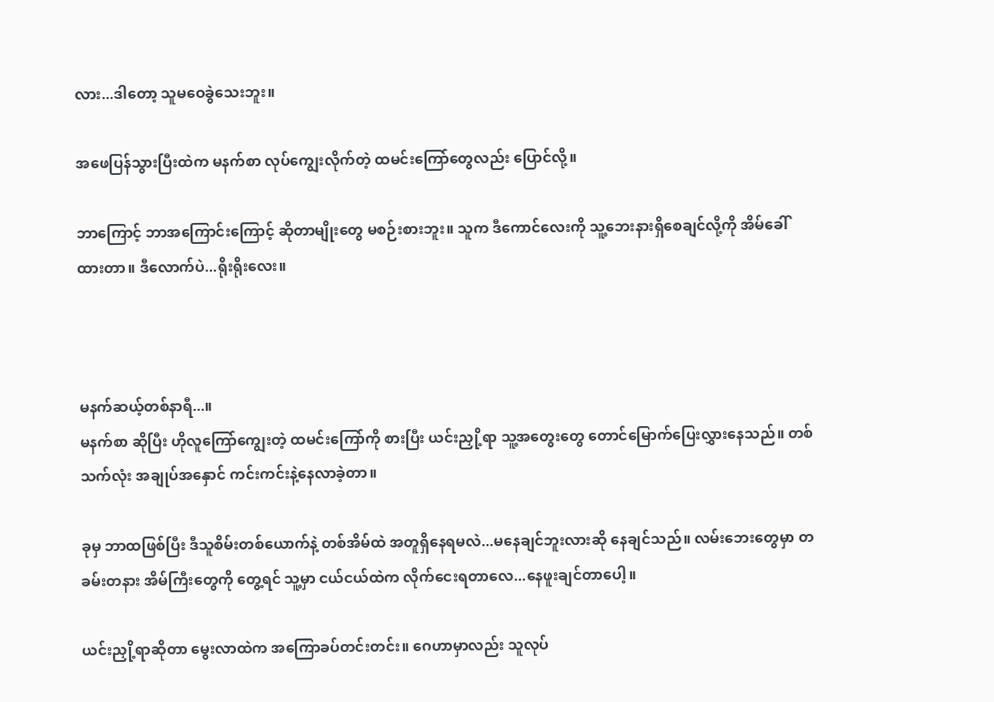လား...ဒါတော့ သူမဝေခွဲသေးဘူး။

အဖေပြန်သွားပြီးထဲက မနက်စာ လုပ်ကျွေးလိုက်တဲ့ ထမင်းကြော်တွေလည်း ပြောင်လို့။

ဘာကြောင့် ဘာအကြောင်းကြောင့် ဆိုတာမျိုးတွေ မစဉ်းစားဘူး။ သူက ဒီကောင်လေးကို သူ့ဘေးနားရှိစေချင်လို့ကို အိမ်ခေါ်ထားတာ။ ဒီလောက်ပဲ...ရိုးရိုးလေး။



မနက်ဆယ့်တစ်နာရီ...။
မနက်စာ ဆိုပြီး ဟိုလူကြော်ကျွေးတဲ့ ထမင်းကြော်ကို စားပြီး ယင်းညှို့ရာ သူ့အတွေးတွေ တောင်မြောက်ပြေးလွှားနေသည်။ တစ်သက်လုံး အချုပ်အနှောင် ကင်းကင်းနဲ့နေလာခဲ့တာ။

ခုမှ ဘာထဖြစ်ပြီး ဒီသူစိမ်းတစ်ယောက်နဲ့ တစ်အိမ်ထဲ အတူရှိနေရမလဲ...မနေချင်ဘူးလားဆို နေချင်သည်။ လမ်း‌ဘေးတွေမှာ တခမ်းတနား အိမ်ကြီးတွေကို တွေ့ရင် သူ့မှာ ငယ်ငယ်ထဲက လိုက်ငေးရတာလေ...နေဖူးချင်တာပေါ့။

ယင်းညှို့ရာဆိုတာ မွေးလာထဲက အကြောခပ်တင်းတင်း။ ဂေဟာမှာလည်း သူလုပ်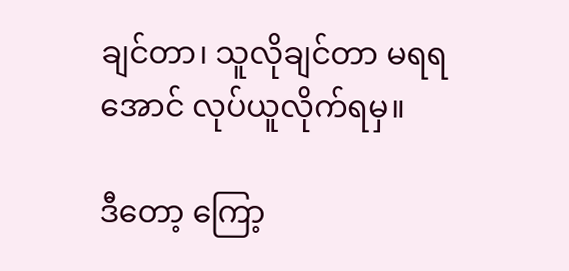ချင်တာ၊ သူလိုချင်တာ မရရအောင် လုပ်ယူလိုက်ရမှ။

ဒီတော့ ကြော့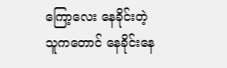ကြော့လေး နေခိုင်းတဲ့သူကတောင် နေခိုင်းနေ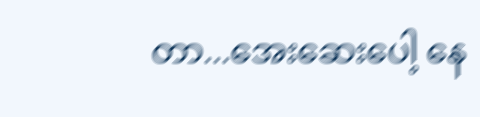တာ...အေးဆေးပေါ့ နေ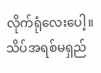လိုက်ရုံလေးပေါ့။ သိပ်အရစ်မရှည်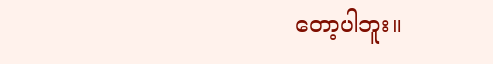တော့ပါဘူး။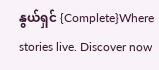နွယ်ရှင် {Complete}Where stories live. Discover now